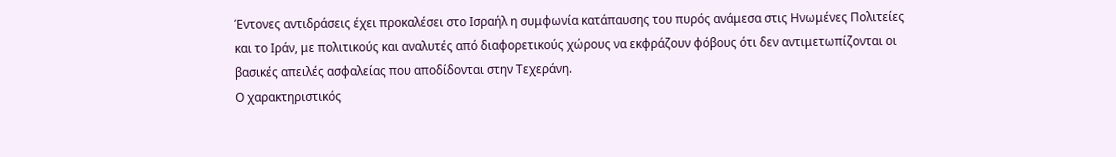Έντονες αντιδράσεις έχει προκαλέσει στο Ισραήλ η συμφωνία κατάπαυσης του πυρός ανάμεσα στις Ηνωμένες Πολιτείες και το Ιράν, με πολιτικούς και αναλυτές από διαφορετικούς χώρους να εκφράζουν φόβους ότι δεν αντιμετωπίζονται οι βασικές απειλές ασφαλείας που αποδίδονται στην Τεχεράνη.
Ο χαρακτηριστικός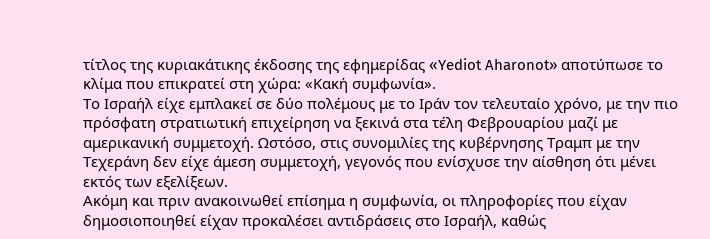τίτλος της κυριακάτικης έκδοσης της εφημερίδας «Yediot Aharonot» αποτύπωσε το κλίμα που επικρατεί στη χώρα: «Κακή συμφωνία».
Το Ισραήλ είχε εμπλακεί σε δύο πολέμους με το Ιράν τον τελευταίο χρόνο, με την πιο πρόσφατη στρατιωτική επιχείρηση να ξεκινά στα τέλη Φεβρουαρίου μαζί με αμερικανική συμμετοχή. Ωστόσο, στις συνομιλίες της κυβέρνησης Τραμπ με την Τεχεράνη δεν είχε άμεση συμμετοχή, γεγονός που ενίσχυσε την αίσθηση ότι μένει εκτός των εξελίξεων.
Ακόμη και πριν ανακοινωθεί επίσημα η συμφωνία, οι πληροφορίες που είχαν δημοσιοποιηθεί είχαν προκαλέσει αντιδράσεις στο Ισραήλ, καθώς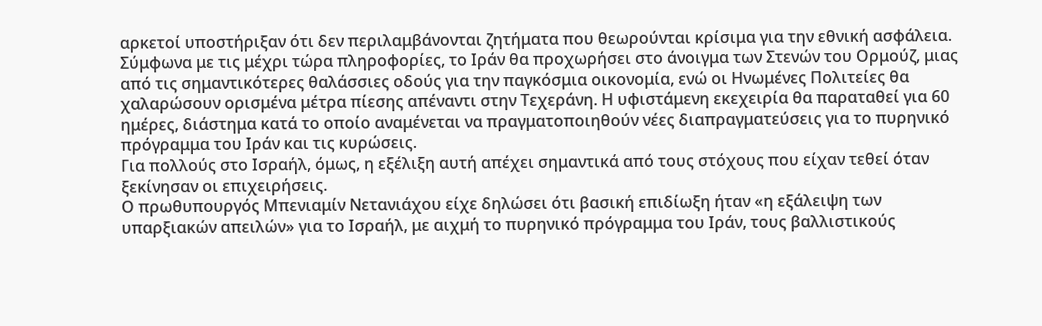αρκετοί υποστήριξαν ότι δεν περιλαμβάνονται ζητήματα που θεωρούνται κρίσιμα για την εθνική ασφάλεια.
Σύμφωνα με τις μέχρι τώρα πληροφορίες, το Ιράν θα προχωρήσει στο άνοιγμα των Στενών του Ορμούζ, μιας από τις σημαντικότερες θαλάσσιες οδούς για την παγκόσμια οικονομία, ενώ οι Ηνωμένες Πολιτείες θα χαλαρώσουν ορισμένα μέτρα πίεσης απέναντι στην Τεχεράνη. Η υφιστάμενη εκεχειρία θα παραταθεί για 60 ημέρες, διάστημα κατά το οποίο αναμένεται να πραγματοποιηθούν νέες διαπραγματεύσεις για το πυρηνικό πρόγραμμα του Ιράν και τις κυρώσεις.
Για πολλούς στο Ισραήλ, όμως, η εξέλιξη αυτή απέχει σημαντικά από τους στόχους που είχαν τεθεί όταν ξεκίνησαν οι επιχειρήσεις.
Ο πρωθυπουργός Μπενιαμίν Νετανιάχου είχε δηλώσει ότι βασική επιδίωξη ήταν «η εξάλειψη των υπαρξιακών απειλών» για το Ισραήλ, με αιχμή το πυρηνικό πρόγραμμα του Ιράν, τους βαλλιστικούς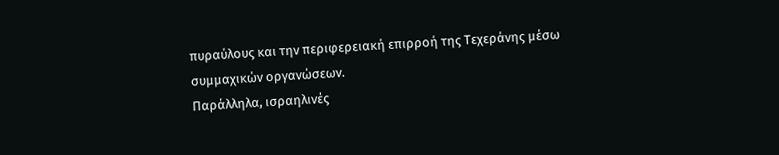πυραύλους και την περιφερειακή επιρροή της Τεχεράνης μέσω συμμαχικών οργανώσεων.
Παράλληλα, ισραηλινές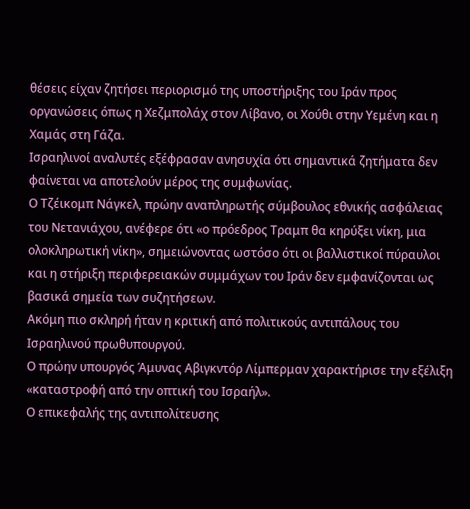θέσεις είχαν ζητήσει περιορισμό της υποστήριξης του Ιράν προς οργανώσεις όπως η Χεζμπολάχ στον Λίβανο, οι Χούθι στην Υεμένη και η Χαμάς στη Γάζα.
Ισραηλινοί αναλυτές εξέφρασαν ανησυχία ότι σημαντικά ζητήματα δεν φαίνεται να αποτελούν μέρος της συμφωνίας.
Ο Τζέικομπ Νάγκελ, πρώην αναπληρωτής σύμβουλος εθνικής ασφάλειας του Νετανιάχου, ανέφερε ότι «ο πρόεδρος Τραμπ θα κηρύξει νίκη, μια ολοκληρωτική νίκη», σημειώνοντας ωστόσο ότι οι βαλλιστικοί πύραυλοι και η στήριξη περιφερειακών συμμάχων του Ιράν δεν εμφανίζονται ως βασικά σημεία των συζητήσεων.
Ακόμη πιο σκληρή ήταν η κριτική από πολιτικούς αντιπάλους του Ισραηλινού πρωθυπουργού.
Ο πρώην υπουργός Άμυνας Αβιγκντόρ Λίμπερμαν χαρακτήρισε την εξέλιξη «καταστροφή από την οπτική του Ισραήλ».
Ο επικεφαλής της αντιπολίτευσης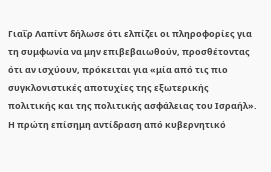Γιαΐρ Λαπίντ δήλωσε ότι ελπίζει οι πληροφορίες για τη συμφωνία να μην επιβεβαιωθούν, προσθέτοντας ότι αν ισχύουν, πρόκειται για «μία από τις πιο συγκλονιστικές αποτυχίες της εξωτερικής πολιτικής και της πολιτικής ασφάλειας του Ισραήλ».
Η πρώτη επίσημη αντίδραση από κυβερνητικό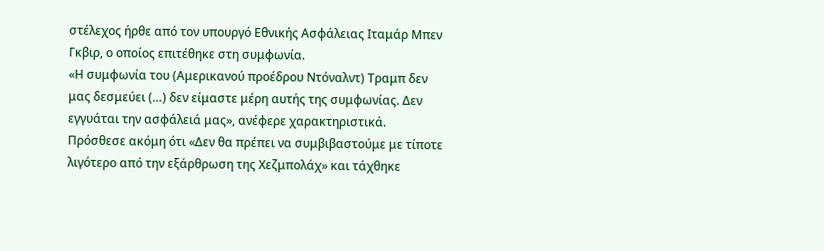στέλεχος ήρθε από τον υπουργό Εθνικής Ασφάλειας Ιταμάρ Μπεν Γκβιρ, ο οποίος επιτέθηκε στη συμφωνία.
«Η συμφωνία του (Αμερικανού προέδρου Ντόναλντ) Τραμπ δεν μας δεσμεύει (…) δεν είμαστε μέρη αυτής της συμφωνίας. Δεν εγγυάται την ασφάλειά μας», ανέφερε χαρακτηριστικά.
Πρόσθεσε ακόμη ότι «Δεν θα πρέπει να συμβιβαστούμε με τίποτε λιγότερο από την εξάρθρωση της Χεζμπολάχ» και τάχθηκε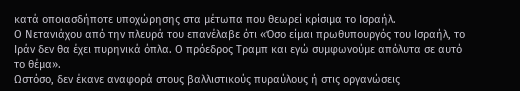κατά οποιασδήποτε υποχώρησης στα μέτωπα που θεωρεί κρίσιμα το Ισραήλ.
Ο Νετανιάχου από την πλευρά του επανέλαβε ότι «Όσο είμαι πρωθυπουργός του Ισραήλ, το Ιράν δεν θα έχει πυρηνικά όπλα. Ο πρόεδρος Τραμπ και εγώ συμφωνούμε απόλυτα σε αυτό το θέμα».
Ωστόσο, δεν έκανε αναφορά στους βαλλιστικούς πυραύλους ή στις οργανώσεις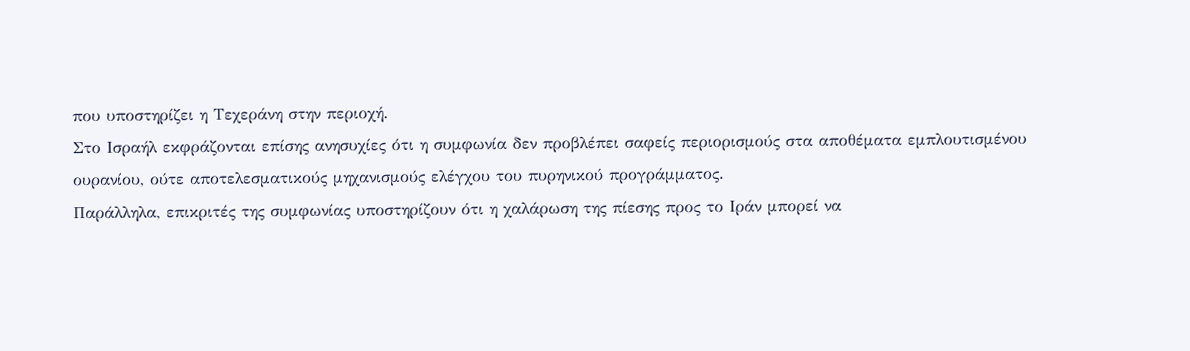που υποστηρίζει η Τεχεράνη στην περιοχή.
Στο Ισραήλ εκφράζονται επίσης ανησυχίες ότι η συμφωνία δεν προβλέπει σαφείς περιορισμούς στα αποθέματα εμπλουτισμένου ουρανίου, ούτε αποτελεσματικούς μηχανισμούς ελέγχου του πυρηνικού προγράμματος.
Παράλληλα, επικριτές της συμφωνίας υποστηρίζουν ότι η χαλάρωση της πίεσης προς το Ιράν μπορεί να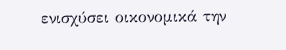ενισχύσει οικονομικά την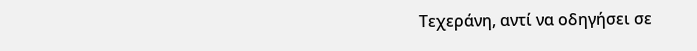Τεχεράνη, αντί να οδηγήσει σε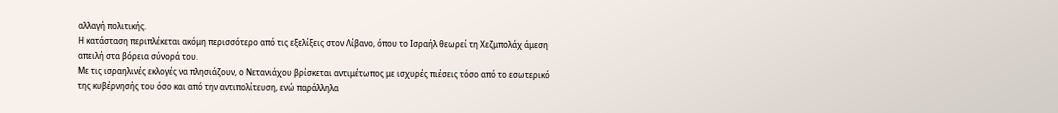αλλαγή πολιτικής.
Η κατάσταση περιπλέκεται ακόμη περισσότερο από τις εξελίξεις στον Λίβανο, όπου το Ισραήλ θεωρεί τη Χεζμπολάχ άμεση απειλή στα βόρεια σύνορά του.
Με τις ισραηλινές εκλογές να πλησιάζουν, ο Νετανιάχου βρίσκεται αντιμέτωπος με ισχυρές πιέσεις τόσο από το εσωτερικό της κυβέρνησής του όσο και από την αντιπολίτευση, ενώ παράλληλα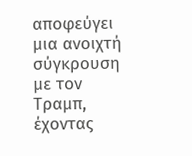αποφεύγει μια ανοιχτή σύγκρουση με τον Τραμπ, έχοντας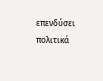επενδύσει πολιτικά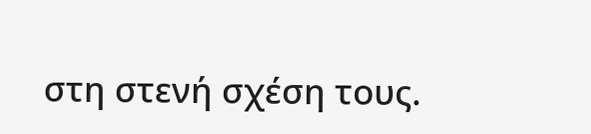στη στενή σχέση τους.